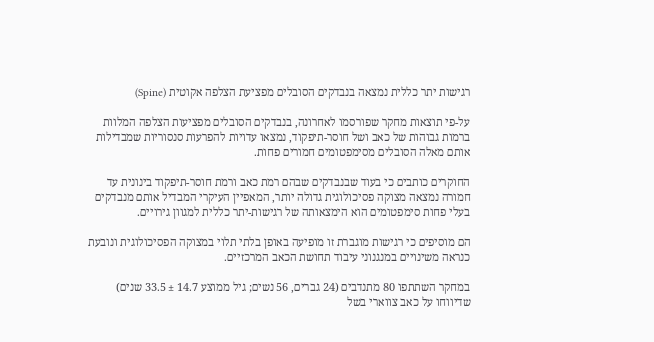רגישות יתר כללית נמצאה בנבדקים הסובלים מפציעת הצלפה אקוטית (Spine)

על-פי תוצאות מחקר שפורסמו לאחרונה, בנבדקים הסובלים מפציעות הצלפה המלוות ברמות גבוהות של כאב ושל חוסר-תיפקוד, נמצאו עדויות להפרעות סנסוריות שמבדילות אותם מאלה הסובלים מסימפטומים חמורים פחות.

החוקרים כותבים כי בעוד שבנבדקים שבהם רמת כאב ורמת חוסר-תיפקוד בינונית עד חמורה נמצאה מצוקה פסיכולוגית גדולה יותר, המאפיין העיקרי המבדיל אותם מנבדקים בעלי פחות סימפטומים הוא הימצאותה של רגישות-יתר כללית למגוון גירויים.

הם מוסיפים כי רגישות מוגברת זו מופיעה באופן בלתי תלוי במצוקה הפסיכולוגית ונובעת כנראה משינויים במנגנוני עיבוד תחושת הכאב המרכזיים.

במחקר השתתפו 80 מתנדבים (24 גברים, 56 נשים; גיל ממוצע 14.7 ± 33.5 שנים) שדיווחו על כאב צווארי בשל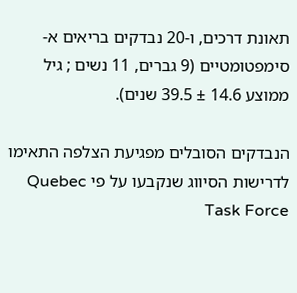תאונת דרכים, ו-20 נבדקים בריאים א-סימפטומטיים (9 גברים, 11 נשים ; גיל ממוצע 14.6 ± 39.5 שנים).

הנבדקים הסובלים מפגיעת הצלפה התאימו לדרישות הסיווג שנקבעו על פי Quebec Task Force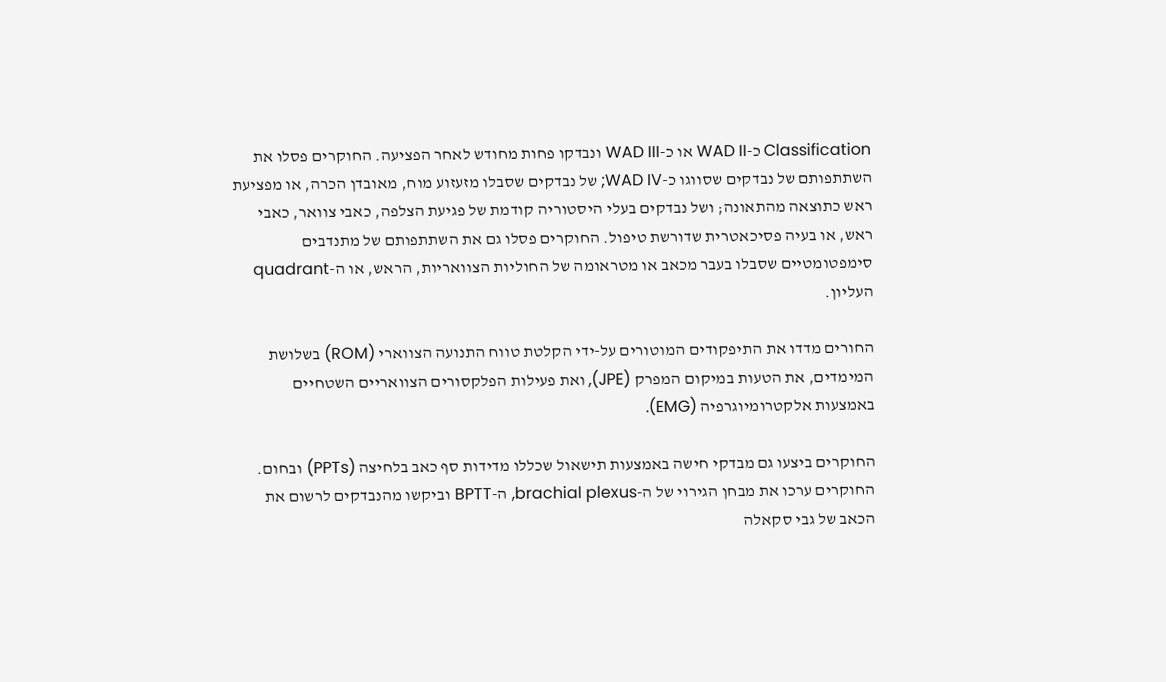Classification כ-WAD II או כ-WAD III ונבדקו פחות מחודש לאחר הפציעה. החוקרים פסלו את השתתפותם של נבדקים שסווגו כ-WAD IV; של נבדקים שסבלו מזעזוע מוח, מאובדן הכרה, או מפציעת ראש כתוצאה מהתאונה; ושל נבדקים בעלי היסטוריה קודמת של פגיעת הצלפה, כאבי צוואר, כאבי ראש, או בעיה פסיכאטרית שדורשת טיפול. החוקרים פסלו גם את השתתפותם של מתנדבים סימפטומטיים שסבלו בעבר מכאב או מטראומה של החוליות הצוואריות, הראש, או ה-quadrant העליון.

החורים מדדו את התיפקודים המוטורים על-ידי הקלטת טווח התנועה הצווארי (ROM) בשלושת המימדים, את הטעות במיקום המפרק (JPE), ואת פעילות הפלקסורים הצוואריים השטחיים באמצעות אלקטרומיוגרפיה (EMG).

החוקרים ביצעו גם מבדקי חישה באמצעות תישאול שכללו מדידות סף כאב בלחיצה (PPTs) ובחום. החוקרים ערכו את מבחן הגירוי של ה-brachial plexus, ה-BPTT וביקשו מהנבדקים לרשום את הכאב של גבי סקאלה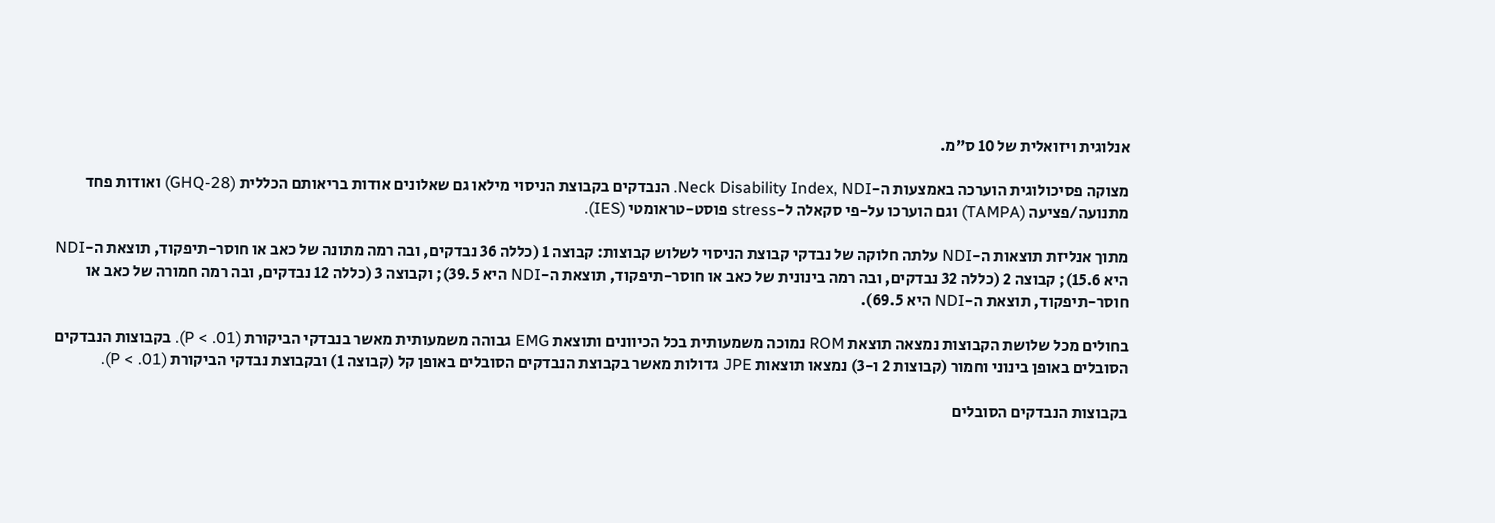אנלוגית ויזואלית של 10 ס”מ.

מצוקה פסיכולוגית הוערכה באמצעות ה-Neck Disability Index, NDI. הנבדקים בקבוצת הניסוי מילאו גם שאלונים אודות בריאותם הכללית (GHQ-28) ואודות פחד מתנועה/פציעה (TAMPA) וגם הוערכו על-פי סקאלה ל-stress פוסט-טראומטי (IES).

מתוך אנליזת תוצאות ה-NDI עלתה חלוקה של נבדקי קבוצת הניסוי לשלוש קבוצות: קבוצה 1 (כללה 36 נבדקים, ובה רמה מתונה של כאב או חוסר-תיפקוד, תוצאת ה-NDI היא 15.6); קבוצה 2 (כללה 32 נבדקים, ובה רמה בינונית של כאב או חוסר-תיפקוד, תוצאת ה-NDI היא 39.5); וקבוצה 3 (כללה 12 נבדקים, ובה רמה חמורה של כאב או חוסר-תיפקוד, תוצאת ה-NDI היא 69.5).

בחולים מכל שלושת הקבוצות נמצאה תוצאת ROM נמוכה משמעותית בכל הכיוונים ותוצאת EMG גבוהה משמעותית מאשר בנבדקי הביקורת (P < .01). בקבוצות הנבדקים הסובלים באופן בינוני וחמור (קבוצות 2 ו-3) נמצאו תוצאות JPE גדולות מאשר בקבוצת הנבדקים הסובלים באופן קל (קבוצה 1) ובקבוצת נבדקי הביקורת (P < .01).

בקבוצות הנבדקים הסובלים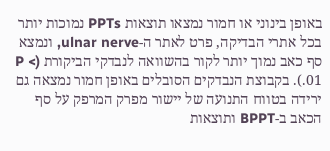באופן בינוני או חמור נמצאו תוצאות PPTs נמוכות יותר בכל אתרי הבדיקה, פרט לאתר ה-ulnar nerve, ונמצא סף כאב נמוך יותר לקור בהשוואה לנבדקי הביקורת (P < .01). בקבוצת הנבדקים הסובלים באופן חמור נמצאה גם ירידה בטווח התנועה של יישור מפרק המרפק על סף הכאב ב-BPPT ותוצאות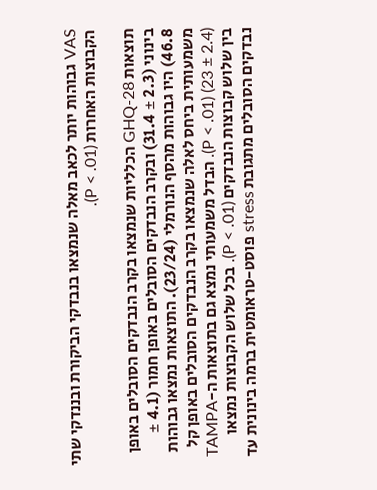VAS גבוהות יותר לכאב מאלה שנמצאו בנבדקי הביקורת ובננדקי שתי הקבוצות האחרות (P < .01).

תוצאות GHQ-28 הכלליות שנמצאו בקרב הנבדקים הסובלים באופן בינוני (2.3 ± 31.4) ובקרב הנבדקים הסובלים באופן חמור (4.1 ± 46.8) היו גבוהות מהסף הנורמלי (23/24). התוצאות נמצאו גבוהות משמעותית ביחס לאלה שנמצאו בקרב הנבדקים הסובלים באופן קל (2.4 ± 23) (P < .01). הבדל משמעותי נמצא גם בתוצאות ה-TAMPA בין שלוש קבוצות הנבדקים (P < .01). בכל שלוש הקבוצות נמצאו נבדקים הסובלים מתגובת stress פוסט-טראומטית ברמה בינונית עד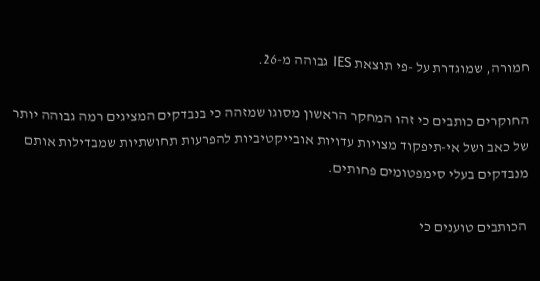חמורה, שמוגדרת על -פי תוצאת IES גבוהה מ-26.

החוקרים כותבים כי זהו המחקר הראשון מסוגו שמזהה כי בנבדקים המציגים רמה גבוהה יותר של כאב ושל אי-תיפקוד מצויות עדויות אובייקטיביות להפרעות תחושתיות שמבדילות אותם מנבדקים בעלי סימפטומים פחותים.

הכותבים טוענים כי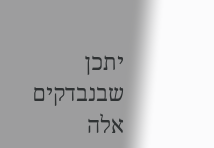יתכן שבנבדקים אלה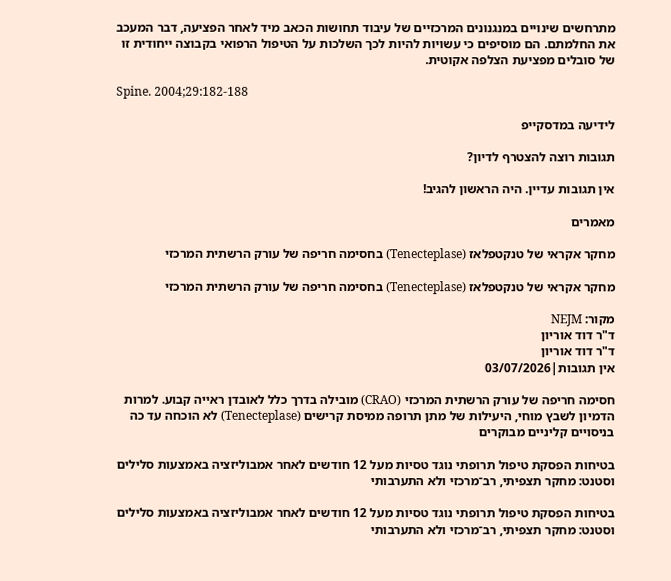מתרחשים שינויים במנגנונים המרכזיים של עיבוד תחושות הכאב מיד לאחר הפציעה, דבר המעכב את החלמתם. הם מוסיפים כי עשויות להיות לכך השלכות על הטיפול הרפואי בקבוצה ייחודית זו של סובלים מפציעת הצלפה אקוטית.

Spine. 2004;29:182-188

לידיעה במדסקייפ

תגובות רוצה להצטרף לדיון?

אין תגובות עדיין. היה הראשון להגיב!

מאמרים

מחקר אקראי של טנקטפלאז (Tenecteplase) בחסימה חריפה של עורק הרשתית המרכזי

מחקר אקראי של טנקטפלאז (Tenecteplase) בחסימה חריפה של עורק הרשתית המרכזי

מקור: NEJM
ד"ר דוד אוריון
ד"ר דוד אוריון
אין תגובות|03/07/2026

חסימה חריפה של עורק הרשתית המרכזי (CRAO) מובילה בדרך כלל לאובדן ראייה קבוע. למרות הדמיון לשבץ מוחי, היעילות של מתן תרופה ממיסת קרישים (Tenecteplase) לא הוכחה עד כה בניסויים קליניים מבוקרים

בטיחות הפסקת טיפול תרופתי נוגד טסיות מעל 12 חודשים לאחר אמבוליזציה באמצעות סלילים וסטנט: מחקר תצפיתי, רב־מרכזי ולא התערבותי

בטיחות הפסקת טיפול תרופתי נוגד טסיות מעל 12 חודשים לאחר אמבוליזציה באמצעות סלילים וסטנט: מחקר תצפיתי, רב־מרכזי ולא התערבותי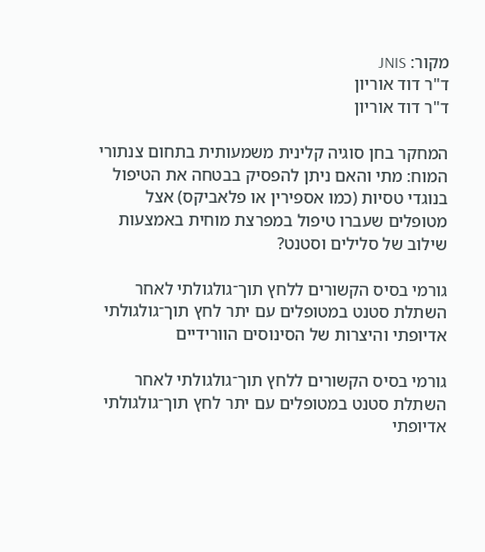מקור: JNIS
ד"ר דוד אוריון
ד"ר דוד אוריון

המחקר בחן סוגיה קלינית משמעותית בתחום צנתורי המוח: מתי והאם ניתן להפסיק בבטחה את הטיפול בנוגדי טסיות (כמו אספירין או פלאביקס) אצל מטופלים שעברו טיפול במפרצת מוחית באמצעות שילוב של סלילים וסטנט?

גורמי בסיס הקשורים ללחץ תוך־גולגולתי לאחר השתלת סטנט במטופלים עם יתר לחץ תוך־גולגולתי אדיופתי והיצרות של הסינוסים הוורידיים

גורמי בסיס הקשורים ללחץ תוך־גולגולתי לאחר השתלת סטנט במטופלים עם יתר לחץ תוך־גולגולתי אדיופתי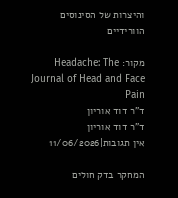והיצרות של הסינוסים הוורידיים

מקור: Headache: The Journal of Head and Face Pain
ד"ר דוד אוריון
ד"ר דוד אוריון
אין תגובות|11/06/2026

המחקר בדק חולים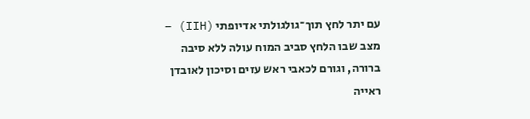עם יתר לחץ תוך־גולגולתי אדיופתי (IIH) – מצב שבו הלחץ סביב המוח עולה ללא סיבה ברורה, וגורם לכאבי ראש עזים וסיכון לאובדן ראייה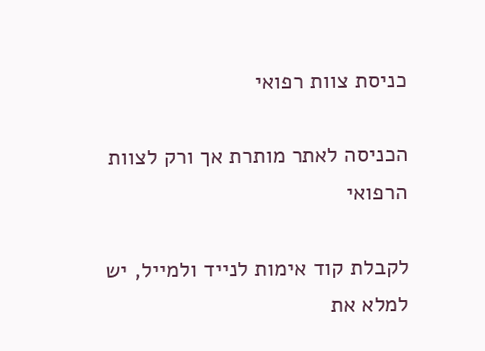כניסת צוות רפואי

הכניסה לאתר מותרת אך ורק לצוות הרפואי

לקבלת קוד אימות לנייד ולמייל, יש למלא את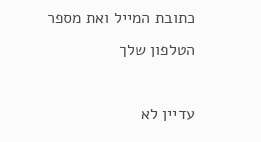כתובת המייל ואת מספר הטלפון שלך

עדיין לא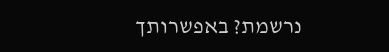נרשמת? באפשרותך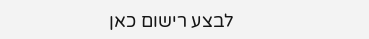לבצע רישום כאן